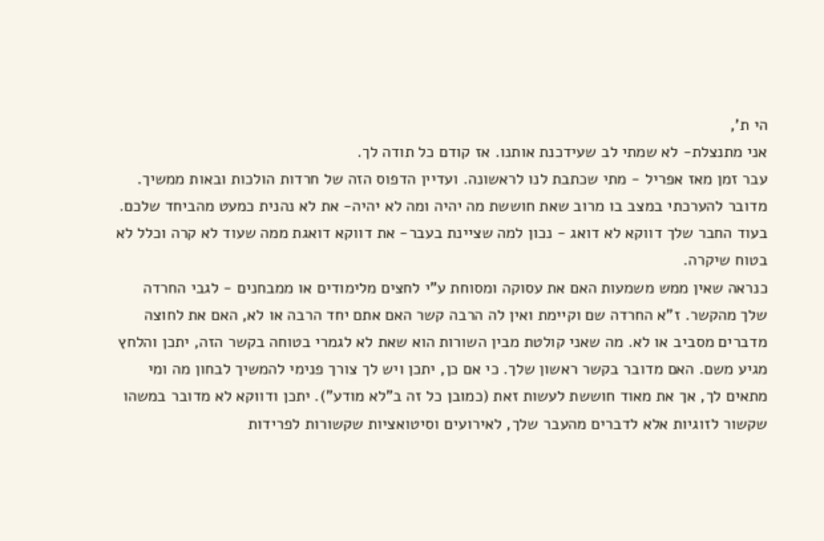הי ת',
אני מתנצלת- לא שמתי לב שעידכנת אותנו. אז קודם כל תודה לך.
עבר זמן מאז אפריל - מתי שכתבת לנו לראשונה. ועדיין הדפוס הזה של חרדות הולכות ובאות ממשיך. מדובר להערכתי במצב בו מרוב שאת חוששת מה יהיה ומה לא יהיה- את לא נהנית כמעט מהביחד שלכם. בעוד החבר שלך דווקא לא דואג - נכון למה שציינת בעבר- את דווקא דואגת ממה שעוד לא קרה וכלל לא בטוח שיקרה.
כנראה שאין ממש משמעות האם את עסוקה ומסוחת ע"י לחצים מלימודים או ממבחנים - לגבי החרדה שלך מהקשר. ז"א החרדה שם וקיימת ואין לה הרבה קשר האם אתם יחד הרבה או לא, האם את לחוצה מדברים מסביב או לא. מה שאני קולטת מבין השורות הוא שאת לא לגמרי בטוחה בקשר הזה, יתכן והלחץ מגיע משם. האם מדובר בקשר ראשון שלך. כי אם כן, יתכן ויש לך צורך פנימי להמשיך לבחון מה ומי מתאים לך, אך את מאוד חוששת לעשות זאת (כמובן כל זה ב"לא מודע"). יתכן ודווקא לא מדובר במשהו שקשור לזוגיות אלא לדברים מהעבר שלך, לאירועים וסיטואציות שקשורות לפרידות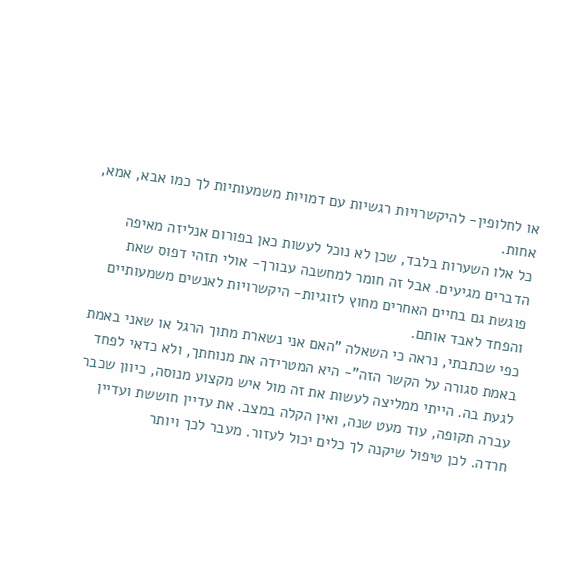או לחלופין- להיקשרויות רגשיות עם דמויות משמעותיות לך כמו אבא, אמא, אחות.
כל אלו השערות בלבד, שכן לא נוכל לעשות כאן בפורום אנליזה מאיפה הדברים מגיעים. אבל זה חומר למחשבה עבורך- אולי תזהי דפוס שאת פוגשת גם בחיים האחרים מחוץ לזוגיות- היקשרויות לאנשים משמעותיים והפחד לאבד אותם.
כפי שכתבתי, נראה כי השאלה "האם אני נשארת מתוך הרגל או שאני באמת באמת סגורה על הקשר הזה"- היא המטרידה את מנוחתך, ולא כדאי לפחד לגעת בה. הייתי ממליצה לעשות את זה מול איש מקצוע מנוסה, כיוון שכבר עברה תקופה, עוד מעט שנה, ואין הקלה במצב. את עדיין חוששת ועדיין חרדה. לכן טיפול שיקנה לך כלים יכול לעזור. מעבר לכך ויותר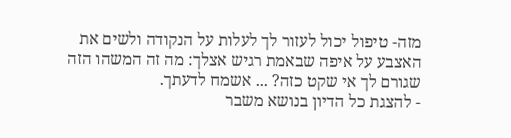מזה- טיפול יכול לעזור לך לעלות על הנקודה ולשים את האצבע על איפה שבאמת רגיש אצלך: מה זה המשהו הזה שגורם לך אי שקט כזה? ... אשמח לדעתך.
- להצגת כל הדיון בנושא משבר